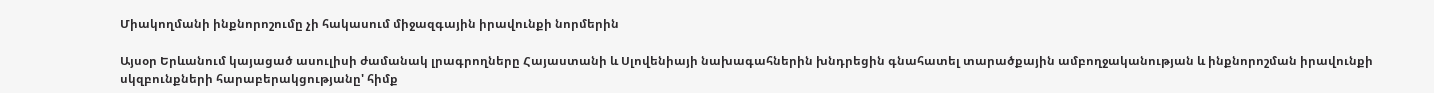Միակողմանի ինքնորոշումը չի հակասում միջազգային իրավունքի նորմերին

Այսօր Երևանում կայացած ասուլիսի ժամանակ լրագրողները Հայաստանի և Սլովենիայի նախագահներին խնդրեցին գնահատել տարածքային ամբողջականության և ինքնորոշման իրավունքի սկզբունքների հարաբերակցությանը' հիմք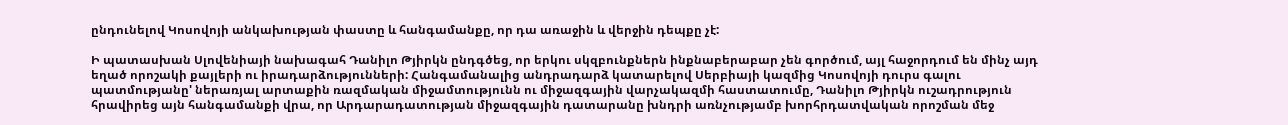ընդունելով Կոսովոյի անկախության փաստը և հանգամանքը, որ դա առաջին և վերջին դեպքը չէ:

Ի պատասխան Սլովենիայի նախագահ Դանիլո Թյիրկն ընդգծեց, որ երկու սկզբունքներն ինքնաբերաբար չեն գործում, այլ հաջորդում են մինչ այդ եղած որոշակի քայլերի ու իրադարձությունների: Հանգամանալից անդրադարձ կատարելով Սերբիայի կազմից Կոսովոյի դուրս գալու պատմությանը' ներառյալ արտաքին ռազմական միջամտությունն ու միջազգային վարչակազմի հաստատումը, Դանիլո Թյիրկն ուշադրություն հրավիրեց այն հանգամանքի վրա, որ Արդարադատության միջազգային դատարանը խնդրի առնչությամբ խորհրդատվական որոշման մեջ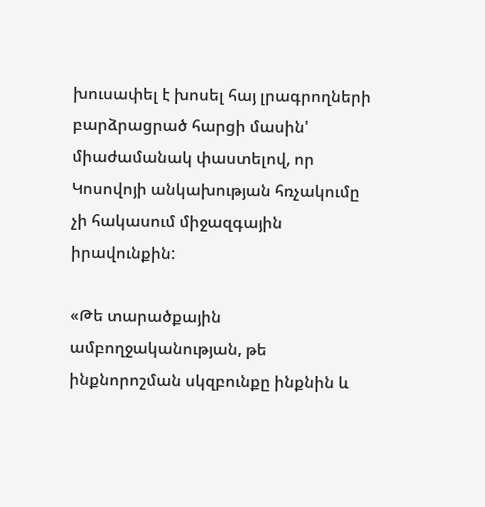խուսափել է խոսել հայ լրագրողների բարձրացրած հարցի մասին' միաժամանակ փաստելով, որ Կոսովոյի անկախության հռչակումը չի հակասում միջազգային իրավունքին:

«Թե տարածքային ամբողջականության, թե ինքնորոշման սկզբունքը ինքնին և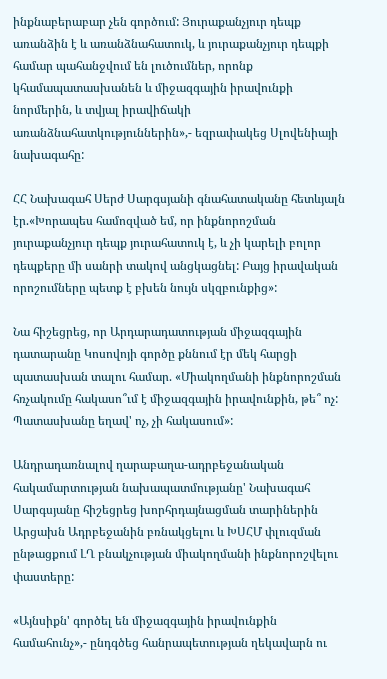ինքնաբերաբար չեն գործում: Յուրաքանչյուր դեպք առանձին է և առանձնահատուկ, և յուրաքանչյուր դեպքի համար պահանջվում են լուծումներ, որոնք կհամապատասխանեն և միջազգային իրավունքի նորմերին, և տվյալ իրավիճակի առանձնահատկություններին»,- եզրափակեց Սլովենիայի նախագահը:

ՀՀ Նախագահ Սերժ Սարգսյանի գնահատականը հետևյալն էր.«Խորապես համոզված եմ, որ ինքնորոշման յուրաքանչյուր դեպք յուրահատուկ է, և չի կարելի բոլոր դեպքերը մի սանրի տակով անցկացնել: Բայց իրավական որոշումները պետք է բխեն նույն սկզբունքից»:

Նա հիշեցրեց, որ Արդարադատության միջազգային դատարանը Կոսովոյի գործը քննում էր մեկ հարցի պատասխան տալու համար. «Միակողմանի ինքնորոշման հռչակումը հակասո՞ւմ է միջազգային իրավունքին, թե՞ ոչ: Պատասխանը եղավ' ոչ, չի հակասում»:

Անդրադառնալով ղարաբաղա-ադրբեջանական հակամարտության նախապատմությանը' Նախագահ Սարգսյանը հիշեցրեց խորհրդայնացման տարիներին Արցախն Ադրբեջանին բռնակցելու և ԽՍՀՄ փլուզման ընթացքում ԼՂ բնակչության միակողմանի ինքնորոշվելու փաստերը:

«Այնսիքն' գործել են միջազգային իրավունքին համահունչ»,- ընդգծեց հանրապետության ղեկավարն ու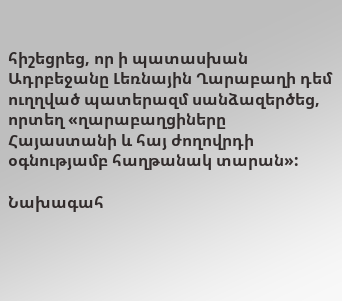հիշեցրեց, որ ի պատասխան Ադրբեջանը Լեռնային Ղարաբաղի դեմ ուղղված պատերազմ սանձազերծեց, որտեղ «ղարաբաղցիները Հայաստանի և հայ ժողովրդի օգնությամբ հաղթանակ տարան»:

Նախագահ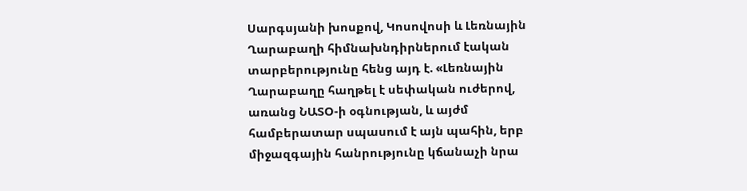Սարգսյանի խոսքով, Կոսովոսի և Լեռնային Ղարաբաղի հիմնախնդիրներում էական տարբերությունը հենց այդ է. «Լեռնային Ղարաբաղը հաղթել է սեփական ուժերով, առանց ՆԱՏՕ-ի օգնության, և այժմ համբերատար սպասում է այն պահին, երբ միջազգային հանրությունը կճանաչի նրա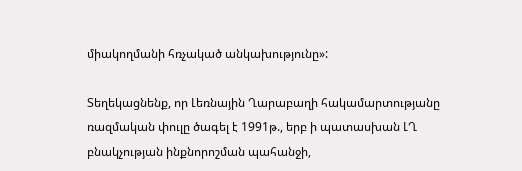միակողմանի հռչակած անկախությունը»:

Տեղեկացնենք, որ Լեռնային Ղարաբաղի հակամարտությանը ռազմական փուլը ծագել է 1991թ., երբ ի պատասխան ԼՂ բնակչության ինքնորոշման պահանջի,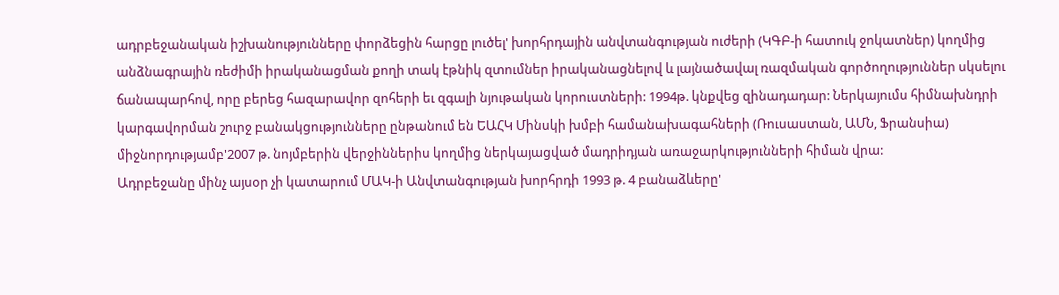ադրբեջանական իշխանությունները փորձեցին հարցը լուծել' խորհրդային անվտանգության ուժերի (ԿԳԲ-ի հատուկ ջոկատներ) կողմից անձնագրային ռեժիմի իրականացման քողի տակ էթնիկ զտումներ իրականացնելով և լայնածավալ ռազմական գործողություններ սկսելու ճանապարհով, որը բերեց հազարավոր զոհերի եւ զգալի նյութական կորուստների: 1994թ. կնքվեց զինադադար: Ներկայումս հիմնախնդրի կարգավորման շուրջ բանակցությունները ընթանում են ԵԱՀԿ Մինսկի խմբի համանախագահների (Ռուսաստան, ԱՄՆ, Ֆրանսիա) միջնորդությամբ'2007 թ. նոյմբերին վերջիններիս կողմից ներկայացված մադրիդյան առաջարկությունների հիման վրա:
Ադրբեջանը մինչ այսօր չի կատարում ՄԱԿ-ի Անվտանգության խորհրդի 1993 թ. 4 բանաձևերը'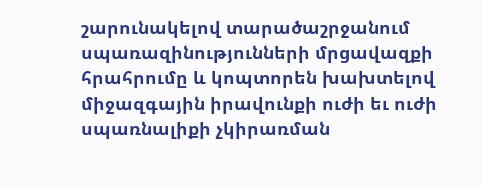շարունակելով տարածաշրջանում սպառազինությունների մրցավազքի հրահրումը և կոպտորեն խախտելով միջազգային իրավունքի ուժի եւ ուժի սպառնալիքի չկիրառման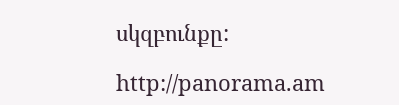սկզբունքը:

http://panorama.am